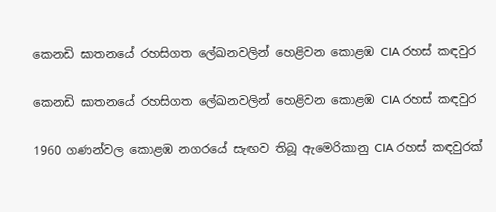කෙනඩි ඝාතනයේ රහසිගත ලේඛනවලින් හෙළිවන කොළඹ CIA රහස් කඳවුර

කෙනඩි ඝාතනයේ රහසිගත ලේඛනවලින් හෙළිවන කොළඹ CIA රහස් කඳවුර

1960 ගණන්වල කොළඹ නගරයේ සැඟව තිබූ ඇමෙරිකානු CIA රහස් කඳවුරක්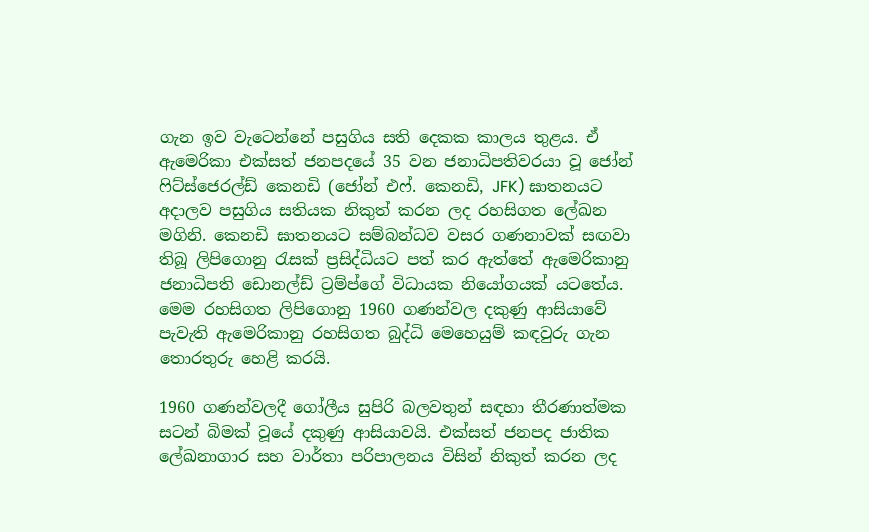ගැන ඉව වැටෙන්නේ පසුගිය සති දෙකක කාලය තුළය. ඒ ඇමෙරිකා එක්සත් ජනපදයේ 35 වන ජනාධිපතිවරයා වූ ජෝන් ෆිට්ස්ජෙරල්ඩ් කෙනඩි (ජෝන් එෆ්. කෙනඩි, JFK) ඝාතනයට අදාලව පසුගිය සතියක නිකුත් කරන ලද රහසිගත ලේඛන මගිනි. කෙනඩි ඝාතනයට සම්බන්ධව වසර ගණනාවක් සඟවා තිබූ ලිපිගොනු රැසක් ප්‍රසිද්ධියට පත් කර ඇත්තේ ඇමෙරිකානු ජනාධිපති ඩොනල්ඩ් ට්‍රම්ප්ගේ විධායක නියෝගයක් යටතේය. මෙම රහසිගත ලිපිගොනු 1960 ගණන්වල දකුණු ආසියාවේ පැවැති ඇමෙරිකානු රහසිගත බුද්ධි මෙහෙයුම් කඳවුරු ගැන තොරතුරු හෙළි කරයි.

1960 ගණන්වලදී ගෝලීය සුපිරි බලවතුන් සඳහා තීරණාත්මක සටන් බිමක් වූයේ දකුණු ආසියාවයි. එක්සත් ජනපද ජාතික ලේඛනාගාර සහ වාර්තා පරිපාලනය විසින් නිකුත් කරන ලද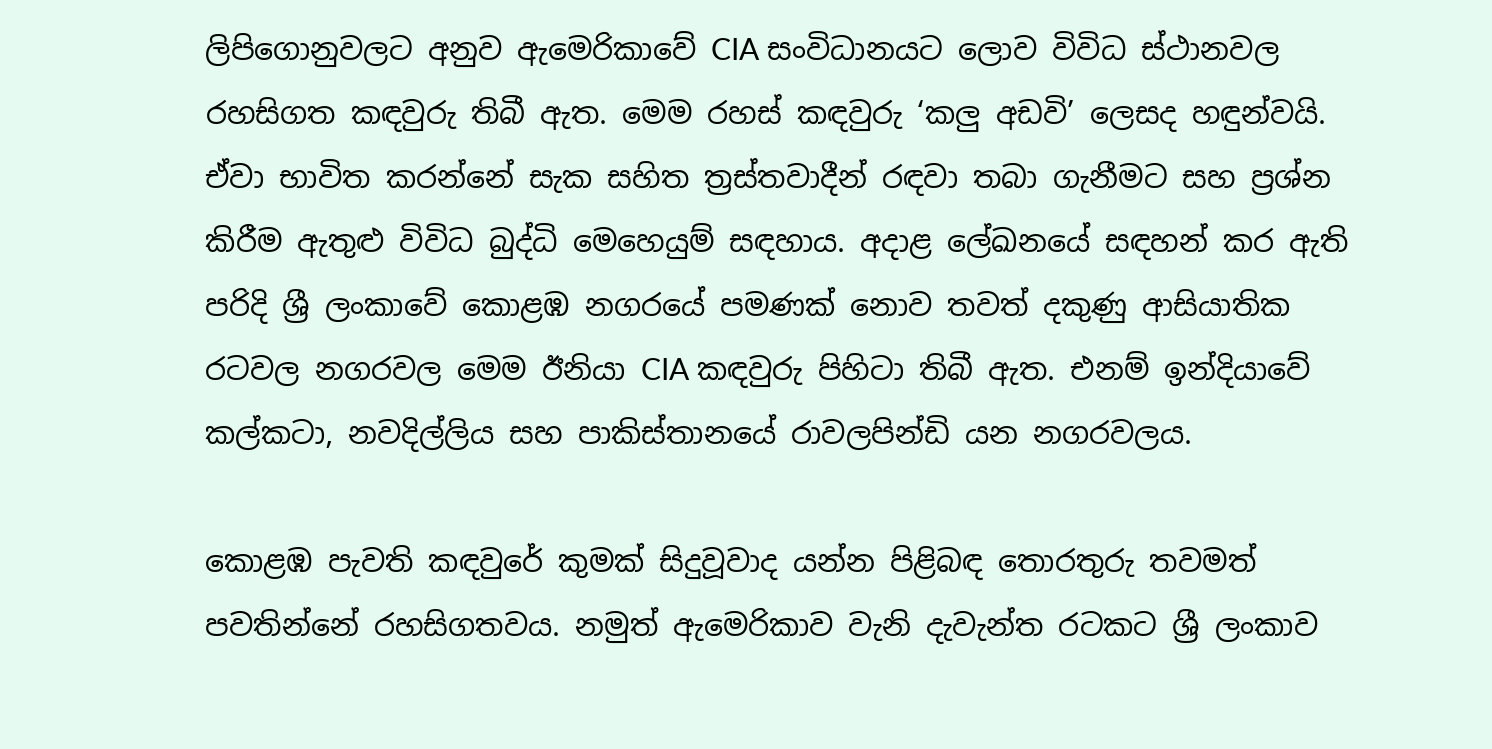ලිපිගොනුවලට අනුව ඇමෙරිකාවේ CIA සංවිධානයට ලොව විවිධ ස්ථානවල රහසිගත කඳවුරු තිබී ඇත. මෙම රහස් කඳවුරු ‘කලු අඩවි’ ලෙසද හඳුන්වයි. ඒවා භාවිත කරන්නේ සැක සහිත ත්‍රස්තවාදීන් රඳවා තබා ගැනීමට සහ ප්‍රශ්න කිරීම ඇතුළු විවිධ බුද්ධි මෙහෙයුම් සඳහාය. අදාළ ලේඛනයේ සඳහන් කර ඇති පරිදි ශ්‍රී ලංකාවේ කොළඹ නගරයේ පමණක් නොව තවත් දකුණු ආසියාතික රටවල නගරවල මෙම ඊනියා CIA කඳවුරු පිහිටා තිබී ඇත. එනම් ඉන්දියාවේ කල්කටා, නවදිල්ලිය සහ පාකිස්තානයේ රාවලපින්ඩි යන නගරවලය.

කොළඹ පැවති කඳවුරේ කුමක් සිදුවූවාද යන්න පිළිබඳ තොරතුරු තවමත් පවතින්නේ රහසිගතවය. නමුත් ඇමෙරිකාව වැනි දැවැන්ත රටකට ශ්‍රී ලංකාව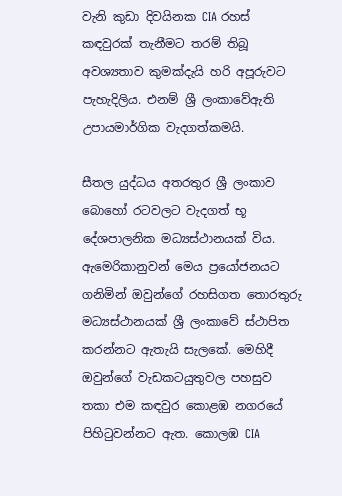වැනි කුඩා දිවයිනක CIA රහස් කඳවුරක් තැනීමට තරම් තිබූ අවශ්‍යතාව කුමක්දැයි හරි අපූරුවට පැහැදිලිය. එනම් ශ්‍රී ලංකාවේඇති උපායමාර්ගික වැදගත්කමයි.

සීතල යුද්ධය අතරතුර ශ්‍රී ලංකාව බොහෝ රටවලට වැදගත් භූ දේශපාලනික මධ්‍යස්ථානයක් විය. ඇමෙරිකානුවන් මෙය ප්‍රයෝජනයට ගනිමින් ඔවුන්ගේ රහසිගත තොරතුරු මධ්‍යස්ථානයක් ශ්‍රී ලංකාවේ ස්ථාපිත කරන්නට ඇතැයි සැලකේ. මෙහිදී ඔවුන්ගේ වැඩකටයුතුවල පහසුව තකා එම කඳවුර කොළඹ නගරයේ පිහිටුවන්නට ඇත. කොලඹ CIA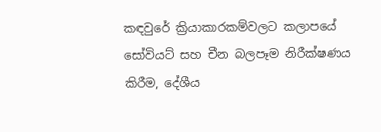කඳවුරේ ක්‍රියාකාරකම්වලට කලාපයේ සෝවියට් සහ චීන බලපෑම නිරීක්ෂණය කිරීම, දේශීය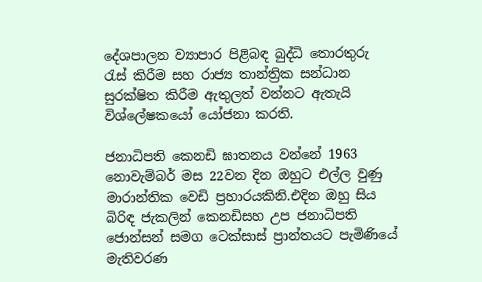දේශපාලන ව්‍යාපාර පිළිබඳ බුද්ධි තොරතුරු රැස් කිරීම සහ රාජ්‍ය තාන්ත්‍රික සන්ධාන සුරක්ෂිත කිරීම ඇතුලත් වන්නට ඇතැයි විශ්ලේෂකයෝ යෝජනා කරති.

ජනාධිපති කෙනඩි ඝාතනය වන්නේ 1963 නොවැම්බර් මස 22වන දින ඔහුට එල්ල වුණු මාරාන්තික වෙඩි ප්‍රහාරයකිනි.එදින ඔහු සිය බිරිඳ ජැකලින් කෙනඩිසහ උප ජනාධිපති ජොන්සන් සමග ටෙක්සාස් ප්‍රාන්තයට පැමිණියේ මැතිවරණ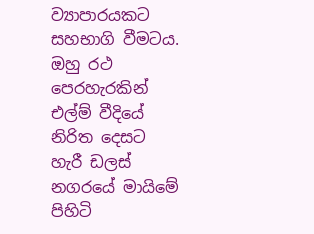ව්‍යාපාරයකට සහභාගි වීමටය. ඔහු රථ පෙරහැරකින් එල්ම් වීදියේ නිරිත දෙසට හැරී ඩලස් නගරයේ මායිමේ පිහිටි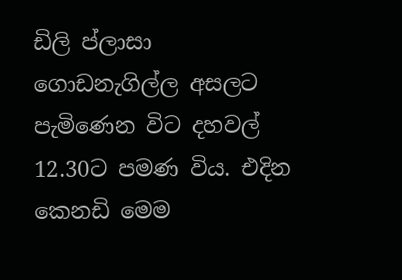ඩිලි ප්ලාසා ගොඩනැගිල්ල අසලට පැමිණෙන විට දහවල් 12.30ට පමණ විය. එදින කෙනඩි මෙම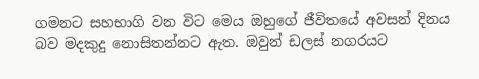ගමනට සහභාගි වන විට මෙය ඔහුගේ ජීවිතයේ අවසන් දිනය බව මදකුදු නොසිතන්නට ඇත. ඔවුන් ඩලස් නගරයට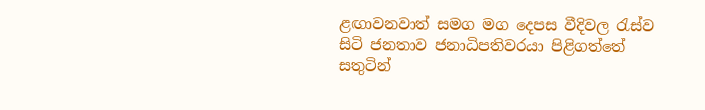ළඟාවනවාත් සමග මග දෙපස වීදිවල රැස්ව සිටි ජනතාව ජනාධිපතිවරයා පිළිගත්තේ සතුටින්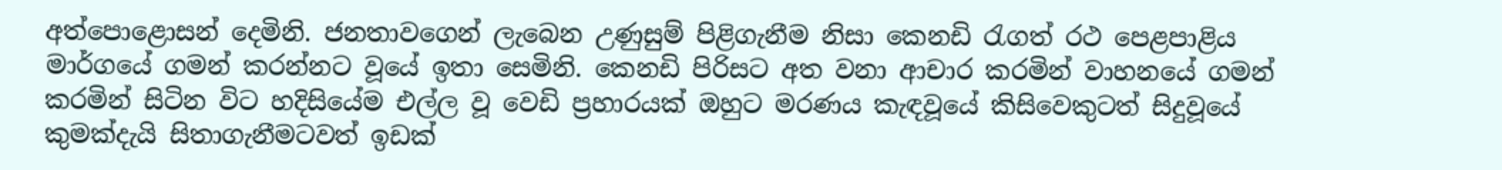අත්පොළොසන් දෙමිනි. ජනතාවගෙන් ලැබෙන උණුසුම් පිළිගැනීම නිසා කෙනඩි රැගත් රථ පෙළපාළිය මාර්ගයේ ගමන් කරන්නට වූයේ ඉතා සෙමිනි. කෙනඩි පිරිසට අත වනා ආචාර කරමින් වාහනයේ ගමන් කරමින් සිටින විට හදිසියේම එල්ල වූ වෙඩි ප්‍රහාරයක් ඔහුට මරණය කැඳවූයේ කිසිවෙකුටත් සිදුවූයේ කුමක්දැයි සිතාගැනීමටවත් ඉඩක්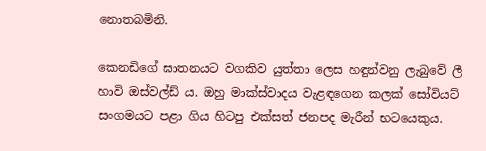නොතබමිනි.

කෙනඩිගේ ඝාතනයට වගකිව යුත්තා ලෙස හඳුන්වනු ලැබුවේ ලී හාවි ඔස්වල්ඩ් ය. ඔහු මාක්ස්වාදය වැළඳගෙන කලක් සෝවියට් සංගමයට පළා ගිය හිටපු එක්සත් ජනපද මැරීන් භටයෙකුය.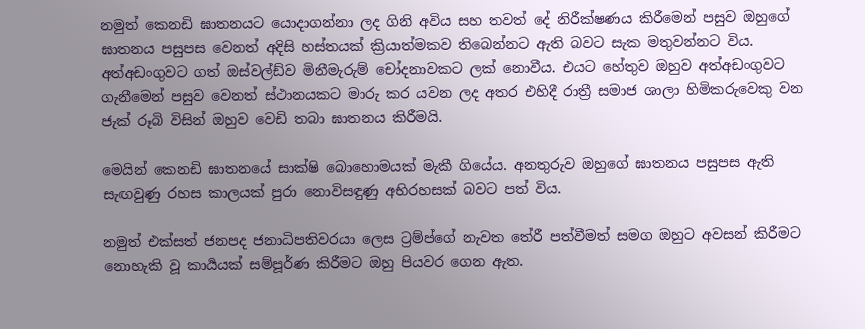නමුත් කෙනඩි ඝාතනයට යොදාගන්නා ලද ගිනි අවිය සහ තවත් දේ නිරීක්ෂණය කිරීමෙන් පසුව ඔහුගේ ඝාතනය පසුපස වෙනත් අදිසි හස්තයක් ක්‍රියාත්මකව තිබෙන්නට ඇති බවට සැක මතුවන්නට විය. අත්අඩංගුවට ගත් ඔස්වල්ඩ්ව මිනීමැරුම් චෝදනාවකට ලක් නොවීය. එයට හේතුව ඔහුව අත්අඩංගුවට ගැනීමෙන් පසුව වෙනත් ස්ථානයකට මාරු කර යවන ලද අතර එහිදී රාත්‍රී සමාජ ශාලා හිමිකරුවෙකු වන ජැක් රූබි විසින් ඔහුව වෙඩි තබා ඝාතනය කිරීමයි.

මෙයින් කෙනඩි ඝාතනයේ සාක්ෂි බොහොමයක් මැකී ගියේය. අනතුරුව ඔහුගේ ඝාතනය පසුපස ඇති සැඟවුණු රහස කාලයක් පුරා නොවිසඳුණු අභිරහසක් බවට පත් විය.

නමුත් එක්සත් ජනපද ජනාධිපතිවරයා ලෙස ට්‍රම්ප්ගේ නැවත තේරී පත්වීමත් සමග ඔහුට අවසන් කිරීමට නොහැකි වූ කාර්‍යයක් සම්පූර්ණ කිරීමට ඔහු පියවර ගෙන ඇත.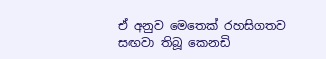ඒ අනුව මෙතෙක් රහසිගතව සඟවා තිබූ කෙනඩි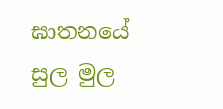ඝාතනයේ සුල මුල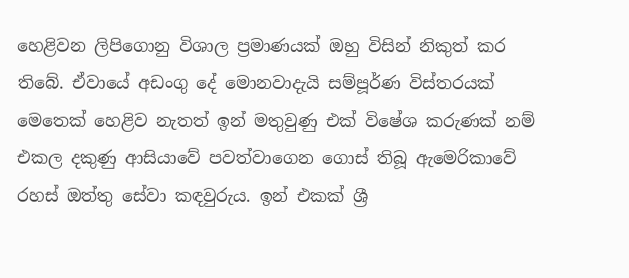හෙළිවන ලිපිගොනු විශාල ප්‍රමාණයක් ඔහු විසින් නිකුත් කර තිබේ. ඒවායේ අඩංගු දේ මොනවාදැයි සම්පූර්ණ විස්තරයක් මෙතෙක් හෙළිව නැතත් ඉන් මතුවුණු එක් විෂේශ කරුණක් නම් එකල දකුණු ආසියාවේ පවත්වාගෙන ගොස් තිබූ ඇමෙරිකාවේ රහස් ඔත්තු සේවා කඳවුරුය. ඉන් එකක් ශ්‍රී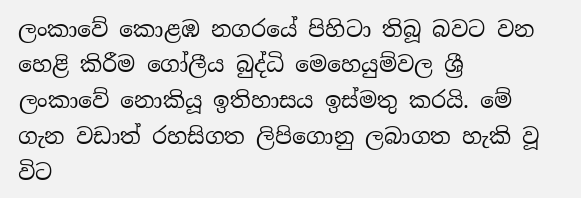ලංකාවේ කොළඹ නගරයේ පිහිටා තිබූ බවට වන හෙළි කිරීම ගෝලීය බුද්ධි මෙහෙයුම්වල ශ්‍රී ලංකාවේ නොකියූ ඉතිහාසය ඉස්මතු කරයි. මේ ගැන වඩාත් රහසිගත ලිපිගොනු ලබාගත හැකි වූ විට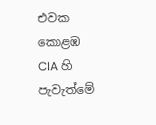එවක කොළඹ CIA හි පැවැත්මේ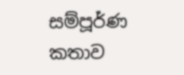සම්පූර්ණ කතාව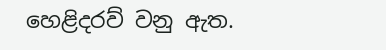හෙළිදරව් වනු ඇත.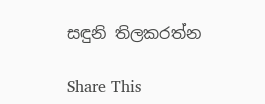සඳුනි තිලකරත්න

Share This